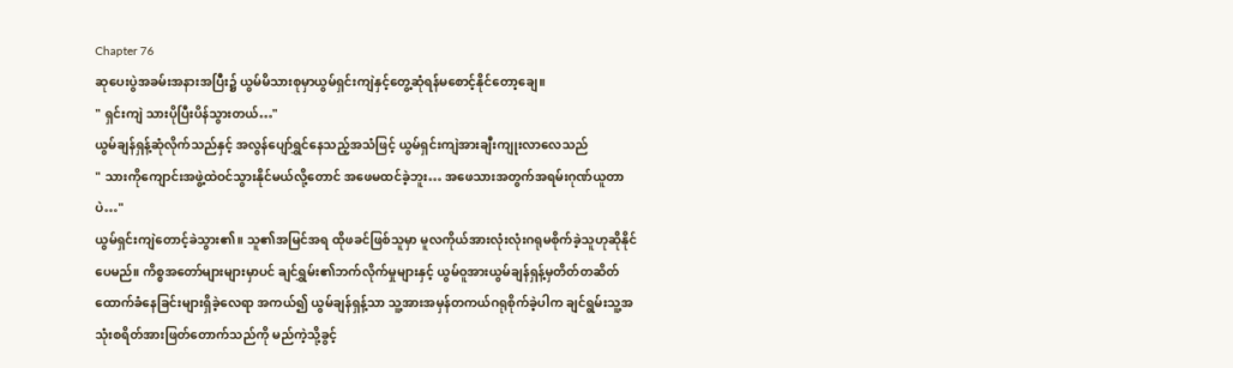Chapter 76
ဆုပေးပွဲအခမ်းအနားအပြီး၌ ယွမ်မိသားစုမှာယွမ်ရှင်းကျဲနှင့်တွေ့ဆုံရန်မစောင့်နိုင်တော့ချေ။
" ရှင်းကျဲ သားပိုပြီးပိန်သွားတယ်…"
ယွမ်ချန်ရှန့်ဆုံလိုက်သည်နှင့် အလွန်ပျော်ရွှင်နေသည့်အသံဖြင့် ယွမ်ရှင်းကျဲအားချီးကျုးလာလေသည်
" သားကိုကျောင်းအဖွဲ့ထဲဝင်သွားနိုင်မယ်လို့တောင် အဖေမထင်ခဲ့ဘူး… အဖေသားအတွက်အရမ်းဂုဏ်ယူတာပဲ…"
ယွမ်ရှင်းကျဲတောင့်ခဲသွား၏။ သူ၏အမြင်အရ ထိုဖခင်ဖြစ်သူမှာ မူလကိုယ်အားလုံးလုံးဂရုမစိုက်ခဲ့သူဟုဆိုနိုင်ပေမည်။ ကိစ္စအတော်များများမှာပင် ချင်ရွှမ်း၏ဘက်လိုက်မှုများနှင့် ယွမ်ဝူအားယွမ်ချန်ရှန့်မှတိတ်တဆိတ်ထောက်ခံနေခြင်းများရှိခဲ့လေရာ အကယ်၍ ယွမ်ချန်ရှန့်သာ သူ့အားအမှန်တကယ်ဂရုစိုက်ခဲ့ပါက ချင်ရွမ်းသူ့အသုံးစရိတ်အားဖြတ်တောက်သည်ကို မည်ကဲ့သို့ခွင့်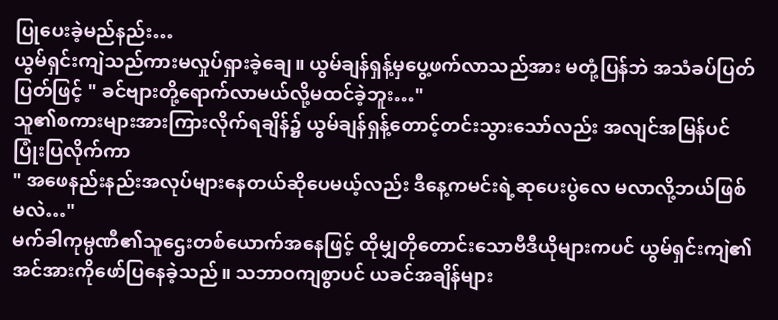ပြုပေးခဲ့မည်နည်း…
ယွမ်ရှင်းကျဲသည်ကားမလှုပ်ရှားခဲ့ချေ။ ယွမ်ချန်ရှန့်မှပွေ့ဖက်လာသည်အား မတုံ့ပြန်ဘဲ အသံခပ်ပြတ်ပြတ်ဖြင့် " ခင်ဗျားတို့ရောက်လာမယ်လို့မထင်ခဲ့ဘူး…"
သူ၏စကားများအားကြားလိုက်ရချိန်၌ ယွမ်ချန်ရှန့်တောင့်တင်းသွားသော်လည်း အလျင်အမြန်ပင်ပြုံးပြလိုက်ကာ
" အဖေနည်းနည်းအလုပ်များနေတယ်ဆိုပေမယ့်လည်း ဒီနေ့ကမင်းရဲ့ဆုပေးပွဲလေ မလာလို့ဘယ်ဖြစ်မလဲ…"
မက်ခါကုမ္ပဏီ၏သူဌေးတစ်ယောက်အနေဖြင့် ထိုမျှတိုတောင်းသောဗီဒီယိုများကပင် ယွမ်ရှင်းကျဲ၏အင်အားကိုဖော်ပြနေခဲ့သည်။ သဘာဝကျစွာပင် ယခင်အချိန်များ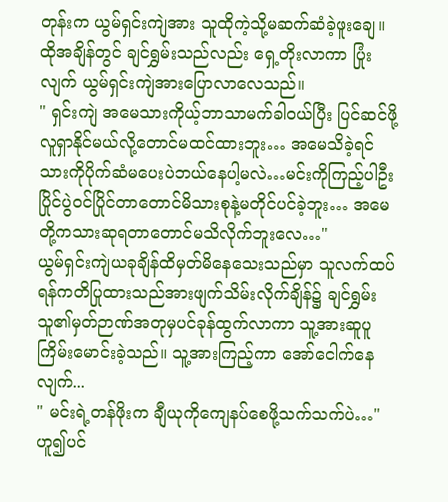တုန်းက ယွမ်ရှင်းကျဲအား သူထိုကဲ့သို့မဆက်ဆံခဲ့ဖူးချေ။
ထိုအချိန်တွင် ချင်ရွှမ်းသည်လည်း ရှေ့တိုးလာကာ ပြုံးလျက် ယွမ်ရှင်းကျဲအားပြောလာလေသည်။
" ရှင်းကျဲ အမေသားကိုယ့်ဘာသာမက်ခါဝယ်ပြီး ပြင်ဆင်ဖို့လူရှာနိုင်မယ်လို့တောင်မထင်ထားဘူး… အမေသိခဲ့ရင် သားကိုပိုက်ဆံမပေးပဲဘယ်နေပါ့မလဲ…မင်းကိုကြည့်ပါဦး ပြိုင်ပွဲဝင်ပြိုင်တာတောင်မိသားစုနဲ့မတိုင်ပင်ခဲ့ဘူး… အမေတို့ကသားဆုရတာတောင်မသိလိုက်ဘူးလေ…"
ယွမ်ရှင်းကျဲယခုချိန်ထိမှတ်မိနေသေးသည်မှာ သူလက်ထပ်ရန်ကတိပြုထားသည်အားဖျက်သိမ်းလိုက်ချိန်၌ ချင်ရွှမ်းသူ၏မှတ်ဉာဏ်အတုမှပင်ခုန်ထွက်လာကာ သူ့အားဆူပူကြိမ်းမောင်းခဲ့သည်။ သူ့အားကြည့်ကာ အော်ငေါက်နေလျက်...
" မင်းရဲ့တန်ဖိုးက ချီယုကိုကျေနပ်စေဖို့သက်သက်ပဲ…" ဟူ၍ပင်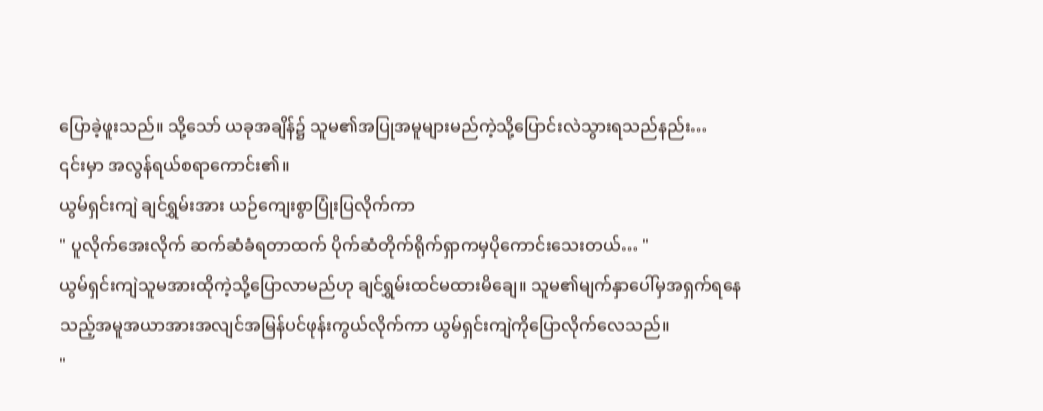ပြောခဲ့ဖူးသည်။ သို့သော် ယခုအချိန်၌ သူမ၏အပြုအမူများမည်ကဲ့သို့ပြောင်းလဲသွားရသည်နည်း…
၎င်းမှာ အလွန်ရယ်စရာကောင်း၏။
ယွမ်ရှင်းကျဲ ချင်ရွှမ်းအား ယဉ်ကျေးစွာပြုံးပြလိုက်ကာ
" ပူလိုက်အေးလိုက် ဆက်ဆံခံရတာထက် ပိုက်ဆံတိုက်ရိုက်ရှာကမှပိုကောင်းသေးတယ်… "
ယွမ်ရှင်းကျဲသူမအားထိုကဲ့သို့ပြောလာမည်ဟု ချင်ရွှမ်းထင်မထားမိချေ။ သူမ၏မျက်နှာပေါ်မှအရှက်ရနေသည့်အမူအယာအားအလျင်အမြန်ပင်ဖုန်းကွယ်လိုက်ကာ ယွမ်ရှင်းကျဲကိုပြောလိုက်လေသည်။
"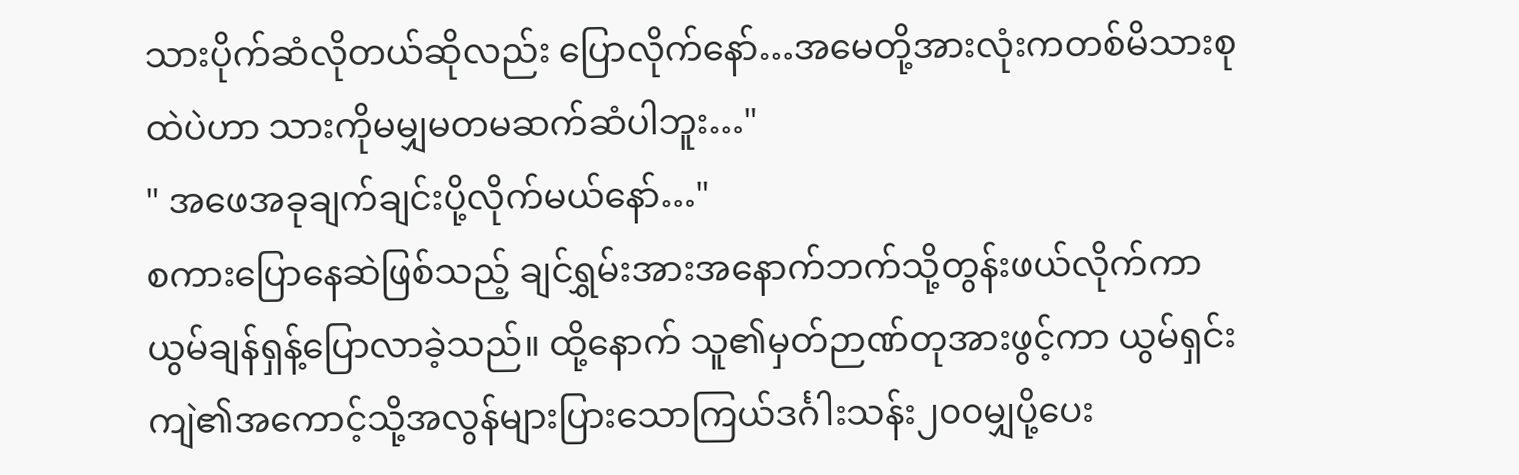သားပိုက်ဆံလိုတယ်ဆိုလည်း ပြောလိုက်နော်…အမေတို့အားလုံးကတစ်မိသားစုထဲပဲဟာ သားကိုမမျှမတမဆက်ဆံပါဘူး…"
" အဖေအခုချက်ချင်းပို့လိုက်မယ်နော်…"
စကားပြောနေဆဲဖြစ်သည့် ချင်ရွှမ်းအားအနောက်ဘက်သို့တွန်းဖယ်လိုက်ကာ ယွမ်ချန်ရှန့်ပြောလာခဲ့သည်။ ထို့နောက် သူ၏မှတ်ဉာဏ်တုအားဖွင့်ကာ ယွမ်ရှင်းကျဲ၏အကောင့်သို့အလွန်များပြားသောကြယ်ဒင်္ဂါးသန်း၂၀၀မျှပို့ပေး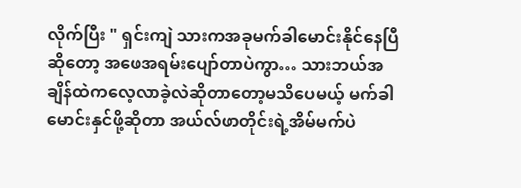လိုက်ပြီး " ရှင်းကျဲ သားကအခုမက်ခါမောင်းနိုင်နေပြီဆိုတော့ အဖေအရမ်းပျော်တာပဲကွာ… သားဘယ်အချိန်ထဲကလေ့လာခဲ့လဲဆိုတာတော့မသိပေမယ့် မက်ခါမောင်းနှင်ဖို့ဆိုတာ အယ်လ်ဖာတိုင်းရဲ့အိမ်မက်ပဲ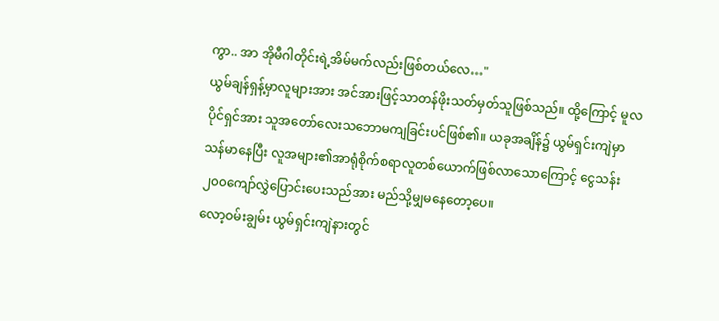ကွာ.. အာ အိုမီဂါတိုင်းရဲ့အိမ်မက်လည်းဖြစ်တယ်လေ…"
ယွမ်ချန်ရှန့်မှာလူများအား အင်အားဖြင့်သာတန်ဖိုးသတ်မှတ်သူဖြစ်သည်။ ထို့ကြောင့် မူလပိုင်ရှင်အား သူအတော်လေးသဘောမကျခြင်းပင်ဖြစ်၏။ ယခုအချိန်၌ ယွမ်ရှင်းကျဲမှာသန်မာနေပြီး လူအများ၏အာရုံစိုက်စရာလူတစ်ယောက်ဖြစ်လာသောကြောင့် ငွေသန်း၂၀၀ကျော်လွှဲပြောင်းပေးသည်အား မည်သို့မျှမနေတော့ပေ။
လော့ဝမ်းချွမ်း ယွမ်ရှင်းကျဲနားတွင်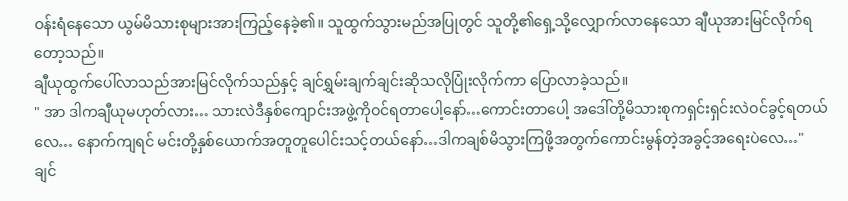ဝန်းရံနေသော ယွမ်မိသားစုများအားကြည့်နေခဲ့၏။ သူထွက်သွားမည်အပြုတွင် သူတို့၏ရှေ့သို့လျှောက်လာနေသော ချီယုအားမြင်လိုက်ရတော့သည်။
ချီယုထွက်ပေါ်လာသည်အားမြင်လိုက်သည်နှင့် ချင်ရွှမ်းချက်ချင်းဆိုသလိုပြုံးလိုက်ကာ ပြောလာခဲ့သည်။
" အာ ဒါကချီယုမဟုတ်လား… သားလဲဒီနှစ်ကျောင်းအဖွဲ့ကိုဝင်ရတာပေါ့နော်…ကောင်းတာပေါ့ အဒေါ်တို့မိသားစုကရှင်းရှင်းလဲဝင်ခွင့်ရတယ်လေ… နောက်ကျရင် မင်းတို့နှစ်ယောက်အတူတူပေါင်းသင့်တယ်နော်…ဒါကချစ်မိသွားကြဖို့အတွက်ကောင်းမွန်တဲ့အခွင့်အရေးပဲလေ…"
ချင်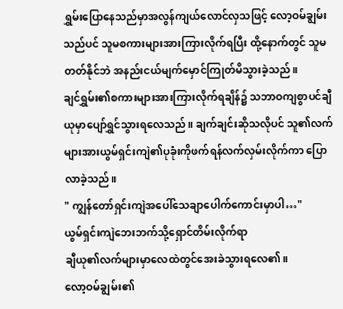ရွှမ်းပြောနေသည်မှာအလွန်ကျယ်လောင်လှသဖြင့် လော့ဝမ်ချွမ်းသည်ပင် သူမစကားများအားကြားလိုက်ရပြီး ထို့နောက်တွင် သူမတတ်နိုင်ဘဲ အနည်းငယ်မျက်မှောင်ကြုတ်မိသွားခဲ့သည်။
ချင်ရွှမ်း၏စကားများအားကြားလိုက်ရချိန်၌ သဘာဝကျစွာပင်ချီယုမှာပျော်ရွှင်သွားရလေသည်။ ချက်ချင်းဆိုသလိုပင် သူ၏လက်များအားယွမ်ရှင်းကျဲ၏ပုခုံးကိုဖက်ရန်လက်လှမ်းလိုက်ကာ ပြောလာခဲ့သည်။
" ကျွန်တော်ရှင်းကျဲအပေါ်သေချာပေါက်ကောင်းမှာပါ…"
ယွမ်ရှင်းကျဲဘေးဘက်သို့ရှောင်တိမ်းလိုက်ရာ
ချီယု၏လက်များမှာလေထဲတွင်အေးခဲသွားရလေ၏။
လော့ဝမ်ချွမ်း၏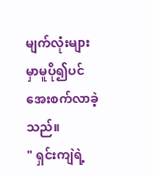မျက်လုံးများမှာမူပို၍ပင်အေးစက်လာခဲ့သည်။
" ရှင်းကျဲရဲ့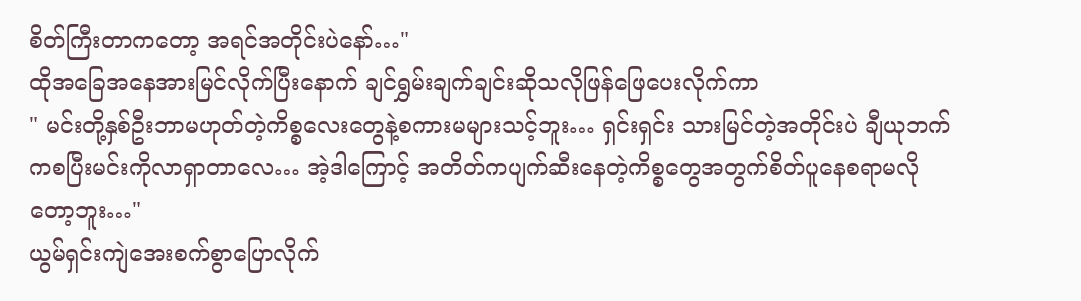စိတ်ကြီးတာကတော့ အရင်အတိုင်းပဲနော်…"
ထိုအခြေအနေအားမြင်လိုက်ပြီးနောက် ချင်ရွှမ်းချက်ချင်းဆိုသလိုဖြန်ဖြေပေးလိုက်ကာ
" မင်းတို့နှစ်ဦးဘာမဟုတ်တဲ့ကိစ္စလေးတွေနဲ့စကားမများသင့်ဘူး… ရှင်းရှင်း သားမြင်တဲ့အတိုင်းပဲ ချီယုဘက်ကစပြီးမင်းကိုလာရှာတာလေ… အဲ့ဒါကြောင့် အတိတ်ကပျက်ဆီးနေတဲ့ကိစ္စတွေအတွက်စိတ်ပူနေစရာမလိုတော့ဘူး…"
ယွမ်ရှင်းကျဲအေးစက်စွာပြောလိုက်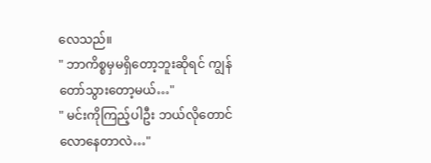လေသည်။
" ဘာကိစ္စမှမရှိတော့ဘူးဆိုရင် ကျွန်တော်သွားတော့မယ်…"
" မင်းကိုကြည့်ပါဦး ဘယ်လိုတောင်လောနေတာလဲ…"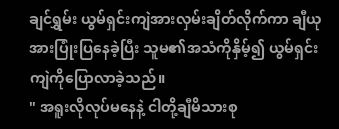ချင်ရွှမ်း ယွမ်ရှင်းကျဲအားလှမ်းချိတ်လိုက်ကာ ချီယုအားပြုံးပြနေခဲ့ပြီး သူမ၏အသံကိုနှိမ့်၍ ယွမ်ရှင်းကျဲကိုပြောလာခဲ့သည်။
" အရူးလိုလုပ်မနေနဲ့ ငါတို့ချီမိသားစု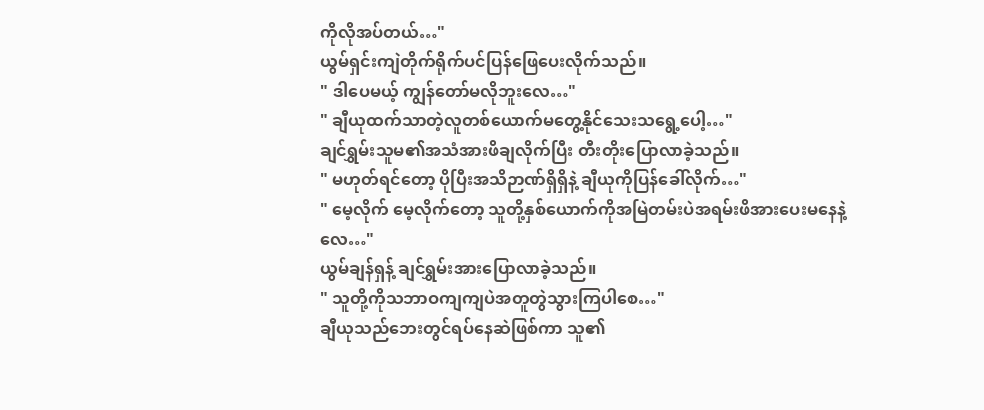ကိုလိုအပ်တယ်…"
ယွမ်ရှင်းကျဲတိုက်ရိုက်ပင်ပြန်ဖြေပေးလိုက်သည်။
" ဒါပေမယ့် ကျွန်တော်မလိုဘူးလေ…"
" ချီယုထက်သာတဲ့လူတစ်ယောက်မတွေ့နိုင်သေးသရွေ့ပေါ့…"
ချင်ရွှမ်းသူမ၏အသံအားဖိချလိုက်ပြီး တီးတိုးပြောလာခဲ့သည်။
" မဟုတ်ရင်တော့ ပိုပြီးအသိဉာဏ်ရှိရှိနဲ့ ချီယုကိုပြန်ခေါ်လိုက်…"
" မေ့လိုက် မေ့လိုက်တော့ သူတို့နှစ်ယောက်ကိုအမြဲတမ်းပဲအရမ်းဖိအားပေးမနေနဲ့လေ…"
ယွမ်ချန်ရှန့် ချင်ရွှမ်းအားပြောလာခဲ့သည်။
" သူတို့ကိုသဘာဝကျကျပဲအတူတွဲသွားကြပါစေ…"
ချီယုသည်ဘေးတွင်ရပ်နေဆဲဖြစ်ကာ သူ၏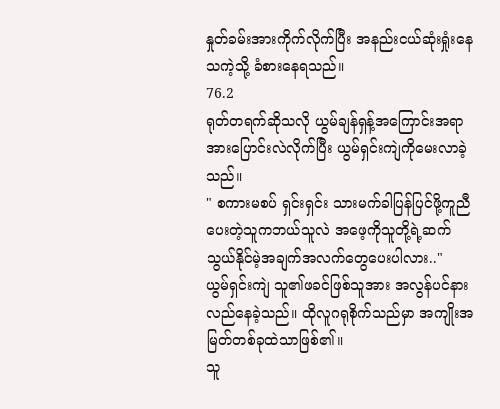နှုတ်ခမ်းအားကိုက်လိုက်ပြီး အနည်းငယ်ဆုံးရှုံးနေသကဲ့သို့ ခံစားနေရသည်။
76.2
ရုတ်တရက်ဆိုသလို ယွမ်ချန်ရှန့်အကြောင်းအရာအားပြောင်းလဲလိုက်ပြီး ယွမ်ရှင်းကျဲကိုမေးလာခဲ့သည်။
" စကားမစပ် ရှင်းရှင်း သားမက်ခါပြန်ပြင်ဖို့ကူညီပေးတဲ့သူကဘယ်သူလဲ အဖေ့ကိုသူတို့ရဲ့ဆက်သွယ်နိုင်မဲ့အချက်အလက်တွေပေးပါလား.."
ယွမ်ရှင်းကျဲ သူ၏ဖခင်ဖြစ်သူအား အလွန်ပင်နားလည်နေခဲ့သည်။ ထိုလူဂရုစိုက်သည်မှာ အကျိုးအမြတ်တစ်ခုထဲသာဖြစ်၏။
သူ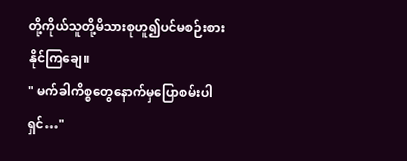တို့ကိုယ်သူတို့မိသားစုဟူ၍ပင်မစဉ်းစားနိုင်ကြချေ။
" မက်ခါကိစ္စတွေနောက်မှပြောစမ်းပါရှင်…"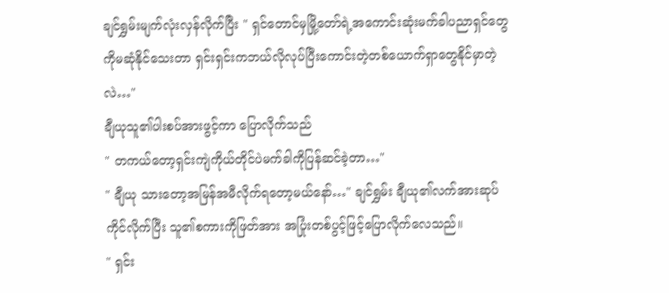ချင်ရွှမ်းမျက်လုံးလှန်လိုက်ပြီး " ရှင်တောင်မှမြို့တော်ရဲ့အကောင်းဆုံးမက်ခါပညာရှင်တွေကိုမဆုံနိုင်သေးတာ ရှင်းရှင်းကဘယ်လိုလုပ်ပြီးကောင်းတဲ့တစ်ယောက်ရှာတွေနိုင်မှာတဲ့လဲ…"
ချီယုသူ၏ပါးစပ်အားဖွင့်ကာ ပြောလိုက်သည်
" တကယ်တော့ရှင်းကျဲကိုယ်တိုင်ပဲမက်ခါကိုပြန်ဆင်ခဲ့တာ…"
" ချီယု သားတော့အမြန်အမီလိုက်ရတော့မယ်နော်…" ချင်ရွှမ်း ချီယု၏လက်အားဆုပ်ကိုင်လိုက်ပြီး သူ၏စကားကိုဖြတ်အား အပြုံးတစ်ပွင့်ဖြင့်ပြောလိုက်လေသည်။
" ရှင်း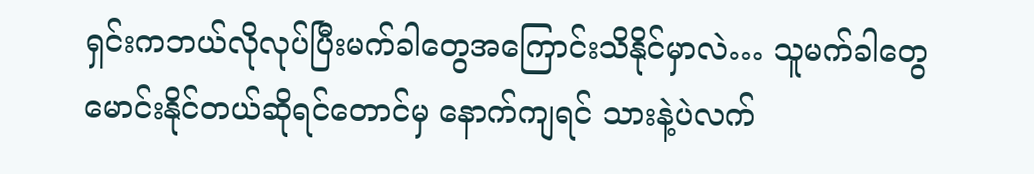ရှင်းကဘယ်လိုလုပ်ပြီးမက်ခါတွေအကြောင်းသိနိုင်မှာလဲ… သူမက်ခါတွေမောင်းနိုင်တယ်ဆိုရင်တောင်မှ နောက်ကျရင် သားနဲ့ပဲလက်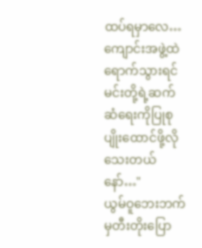ထပ်ရမှာလေ…ကျောင်းအဖွဲ့ထဲရောက်သွားရင် မင်းတို့ရဲ့ဆက်ဆံရေးကိုပြုစုပျိုးထောင်ဖို့လိုသေးတယ်နော်…"
ယွမ်ဝူဘေးဘက်မှတီးတိုးပြော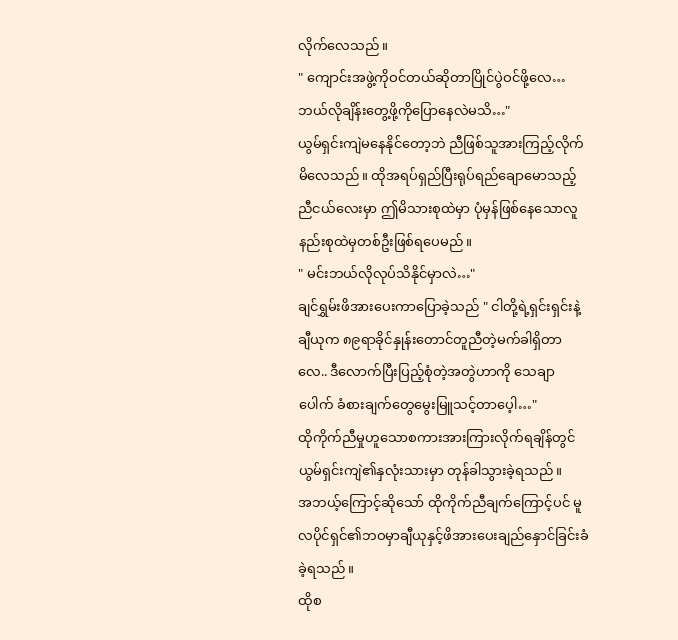လိုက်လေသည်။
" ကျောင်းအဖွဲ့ကိုဝင်တယ်ဆိုတာပြိုင်ပွဲဝင်ဖို့လေ…ဘယ်လိုချိန်းတွေ့ဖို့ကိုပြောနေလဲမသိ…"
ယွမ်ရှင်းကျဲမနေနိုင်တော့ဘဲ ညီဖြစ်သူအားကြည့်လိုက်မိလေသည်။ ထိုအရပ်ရှည်ပြီးရုပ်ရည်ချောမောသည့်ညီငယ်လေးမှာ ဤမိသားစုထဲမှာ ပုံမှန်ဖြစ်နေသောလူနည်းစုထဲမှတစ်ဦးဖြစ်ရပေမည်။
" မင်းဘယ်လိုလုပ်သိနိုင်မှာလဲ…"
ချင်ရွှမ်းဖိအားပေးကာပြောခဲ့သည် " ငါတို့ရဲ့ရှင်းရှင်းနဲ့ ချီယုက ၈၉ရာခိုင်နှုန်းတောင်တူညီတဲ့မက်ခါရှိတာလေ.. ဒီလောက်ပြီးပြည့်စုံတဲ့အတွဲဟာကို သေချာပေါက် ခံစားချက်တွေမွေးမြူသင့်တာပေ့ါ…"
ထိုကိုက်ညီမှုဟူသောစကားအားကြားလိုက်ရချိန်တွင် ယွမ်ရှင်းကျဲ၏နှလုံးသားမှာ တုန်ခါသွားခဲ့ရသည်။
အဘယ့်ကြောင့်ဆိုသော် ထိုကိုက်ညီချက်ကြောင့်ပင် မူလပိုင်ရှင်၏ဘဝမှာချီယုနှင့်ဖိအားပေးချည်နှောင်ခြင်းခံခဲ့ရသည်။
ထိုစ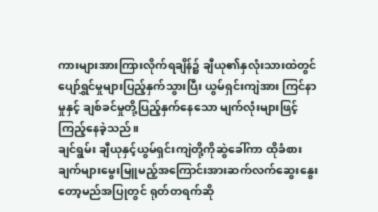ကားများအားကြားလိုက်ရချိန်၌ ချီယု၏နှလုံးသားထဲတွင်ပျော်ရွှင်မှုများပြည့်နှက်သွားပြီး ယွမ်ရှင်းကျဲအား ကြင်နာမှုနှင့် ချစ်ခင်မှုတို့ပြည့်နှက်နေသော မျက်လုံးများဖြင့်ကြည့်နေခဲ့သည်။
ချင်ရွမ်း ချီယုနှင့်ယွမ်ရှင်းကျဲတို့ကိုဆွဲခေါ်ကာ ထိုခံစားချက်များမွေးမြူမည့်အကြောင်းအားဆက်လက်ဆွေးနွေးတော့မည်အပြုတွင် ရုတ်တရက်ဆို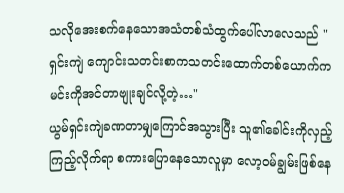သလိုအေးစက်နေသောအသံတစ်သံထွက်ပေါ်လာလေသည် " ရှင်းကျဲ ကျောင်းသတင်းစာကသတင်းထောက်တစ်ယောက်ကမင်းကိုအင်တာဗျုးချင်လို့တဲ့…"
ယွမ်ရှင်းကျဲခဏတာမျှကြောင်အသွားပြီး သူ၏ခေါင်းကိုလှည့်ကြည့်လိုက်ရာ စကားပြောနေသောလူမှာ လော့ဝမ်ချွမ်းဖြစ်နေ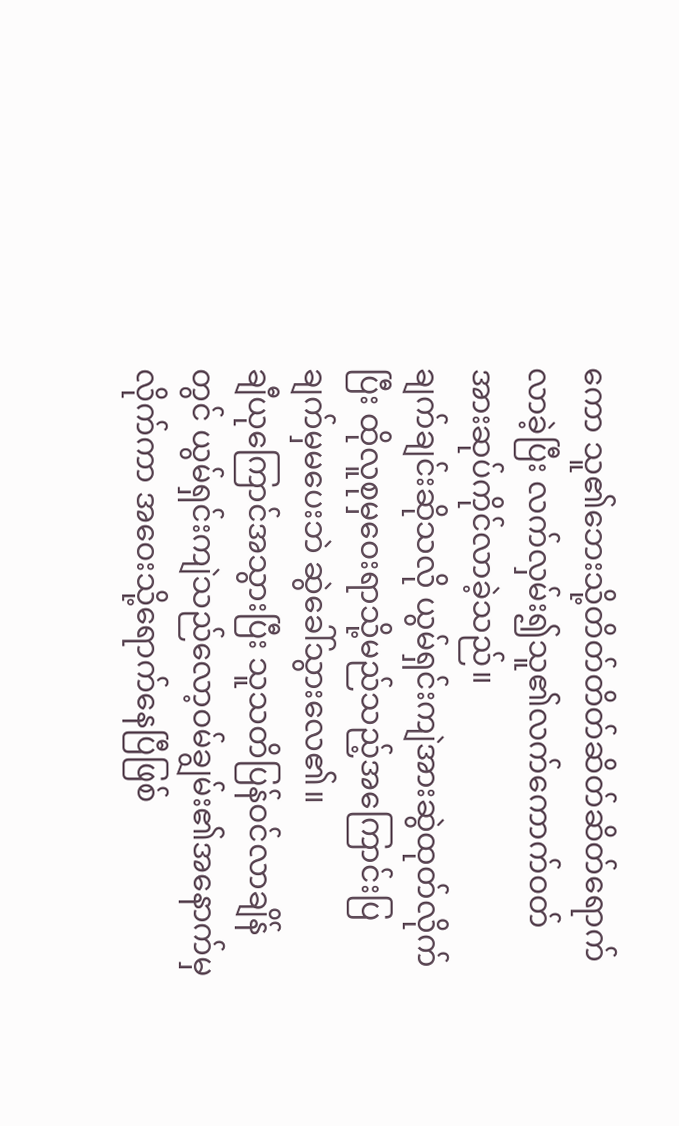ကော သူ၏ဘေးသို့တိတ်တိတ်ဆိတ်ဆိတ်ရောက်လာခဲ့ပြီး လက်လှမ်း၍သူ၏လက်ကောက်ဝတ်အားဆုပ်ကိုင်လာခဲ့သည်။
ချက်ချင်းဆိုသလို ယွမ်ရှင်းကျဲအားဆွဲထုတ်လိုက်ပြီး ထိုလူစုမှဝေးရာသို့မည်သည့်အကြောင်းပြချက်မှမပေးဘဲ ဆွဲခေါ်သွားလေ၏။
ချီယုကြောင်အသွားပြီး သူသတိပြန်ဝင်လာချိန်တွင် ယွမ်ရှင်းကျဲသည်လော့ဝမ်ချွမ်း၏အနောက်မှလိုက်ကာ အဝေးသို့ရောက်နေပြီဖြစ်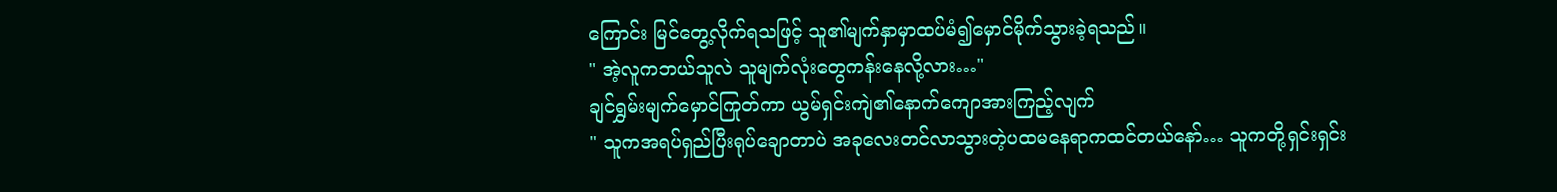ကြောင်း မြင်တွေ့လိုက်ရသဖြင့် သူ၏မျက်နှာမှာထပ်မံ၍မှောင်မိုက်သွားခဲ့ရသည်။
" အဲ့လူကဘယ်သူလဲ သူမျက်လုံးတွေကန်းနေလို့လား…"
ချင်ရွှမ်းမျက်မှောင်ကြုတ်ကာ ယွမ်ရှင်းကျဲ၏နောက်ကျောအားကြည့်လျက်
" သူကအရပ်ရှည်ပြီးရုပ်ချောတာပဲ အခုလေးတင်လာသွားတဲ့ပထမနေရာကထင်တယ်နော်… သူကတို့ရှင်းရှင်း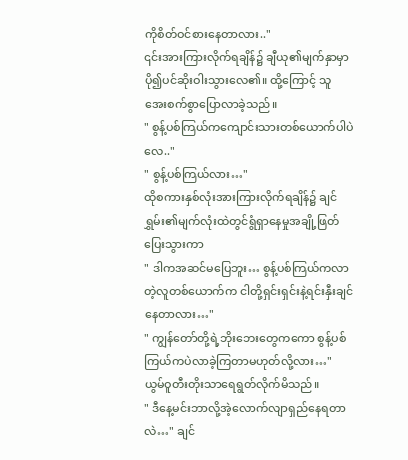ကိုစိတ်ဝင်စားနေတာလား.."
၎င်းအားကြားလိုက်ရချိန်၌ ချီယု၏မျက်နှာမှာပို၍ပင်ဆိုးဝါးသွားလေ၏။ ထို့ကြောင့် သူအေးစက်စွာပြောလာခဲ့သည်။
" စွန့်ပစ်ကြယ်ကကျောင်းသားတစ်ယောက်ပါပဲလေ.."
" စွန့်ပစ်ကြယ်လား…"
ထိုစကားနှစ်လုံးအားကြားလိုက်ရချိန်၌ ချင်ရွှမ်း၏မျက်လုံးထဲတွင်ရွံရှာနေမှုအချို့ဖြတ်ပြေးသွားကာ
" ဒါကအဆင်မပြေဘူး… စွန့်ပစ်ကြယ်ကလာတဲ့လူတစ်ယောက်က ငါတို့ရှင်းရှင်းနဲ့ရင်းနှီးချင်နေတာလား…"
" ကျွန်တော်တို့ရဲ့ဘိုးဘေးတွေကကော စွန့်ပစ်ကြယ်ကပဲလာခဲ့ကြတာမဟုတ်လို့လား…"
ယွမ်ဝူတီးတိုးသာရေရွတ်လိုက်မိသည်။
" ဒီနေ့မင်းဘာလို့အဲ့လောက်လျာရှည်နေရတာလဲ…" ချင်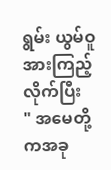ရွမ်း ယွမ်ဝူအားကြည့်လိုက်ပြီး
" အမေတို့ကအခု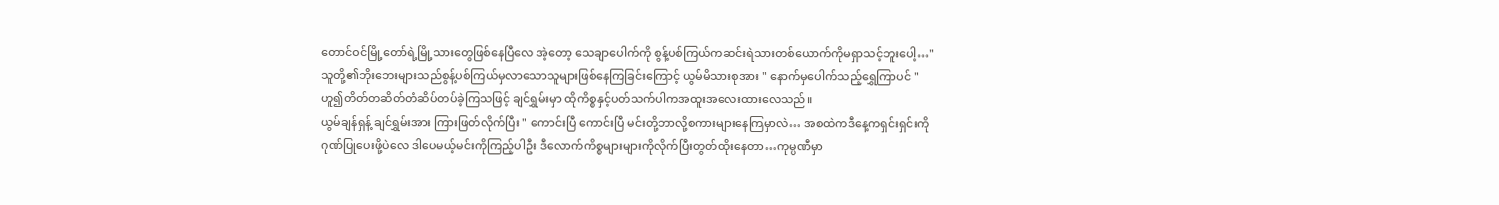တောင်ဝင်မြို့တော်ရဲ့မြို့သားတွေဖြစ်နေပြီလေ အဲ့တော့ သေချာပေါက်ကို စွန့်ပစ်ကြယ်ကဆင်းရဲသားတစ်ယောက်ကိုမရှာသင့်ဘူးပေါ့…"
သူတို့၏ဘိုးဘေးများသည်စွန့်ပစ်ကြယ်မှလာသောသူများဖြစ်နေကြခြင်းကြောင့် ယွမ်မိသားစုအား " နောက်မှပေါက်သည့်ရွှေကြာပင် " ဟူ၍တိတ်တဆိတ်တံဆိပ်တပ်ခဲ့ကြသဖြင့် ချင်ရွှမ်းမှာ ထိုကိစ္စနှင့်ပတ်သက်ပါကအထူးအလေးထားလေသည်။
ယွမ်ချန်ရှန့် ချင်ရွှမ်းအား ကြားဖြတ်လိုက်ပြီး " ကောင်းပြီ ကောင်းပြီ မင်းတို့ဘာလို့စကားများနေကြမှာလဲ… အစထဲကဒီနေ့ကရှင်းရှင်းကိုဂုဏ်ပြုပေးဖို့ပဲလေ ဒါပေမယ့်မင်းကိုကြည့်ပါဦး ဒီလောက်ကိစ္စများများကိုလိုက်ပြီးတွတ်ထိုးနေတာ…ကုမ္ပဏီမှာ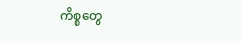ကိစ္စတွေ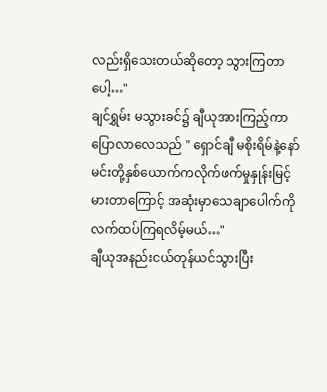လည်းရှိသေးတယ်ဆိုတော့ သွားကြတာပေါ့…"
ချင်ရွှမ်း မသွားခင်၌ ချီယုအားကြည့်ကာ ပြောလာလေသည် " ရှောင်ချီ မစိုးရိမ်နဲ့နော် မင်းတို့နှစ်ယောက်ကလိုက်ဖက်မှုနှုန်းမြင့်မားတာကြောင့် အဆုံးမှာသေချာပေါက်ကိုလက်ထပ်ကြရလိမ့်မယ်…"
ချီယုအနည်းငယ်တုန်ယင်သွားပြီး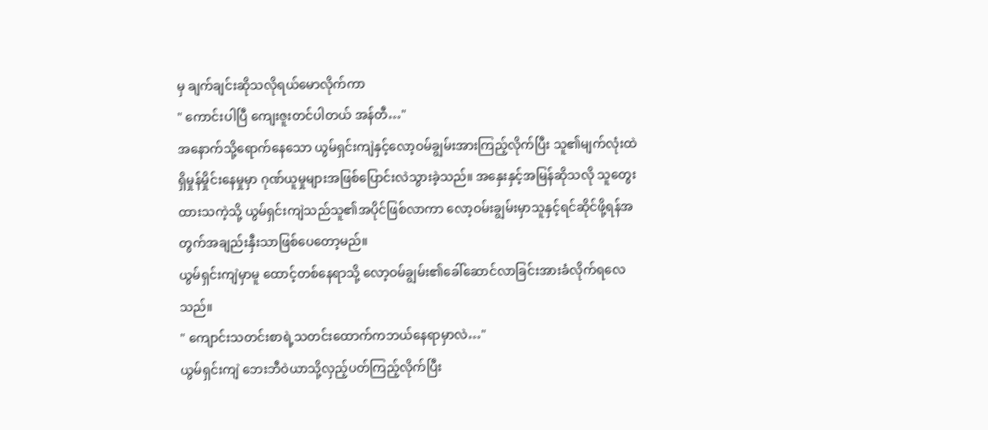မှ ချက်ချင်းဆိုသလိုရယ်မောလိုက်ကာ
" ကောင်းပါပြီ ကျေးဇူးတင်ပါတယ် အန်တီ…"
အနောက်သို့ရောက်နေသော ယွမ်ရှင်းကျဲနှင့်လော့ဝမ်ချွမ်းအားကြည့်လိုက်ပြီး သူ၏မျက်လုံးထဲရှိမှုန်မှိုင်းနေမှုမှာ ဂုဏ်ယူမှုများအဖြစ်ပြောင်းလဲသွားခဲ့သည်။ အနှေးနှင့်အမြန်ဆိုသလို သူတွေးထားသကဲ့သို့ ယွမ်ရှင်းကျဲသည်သူ၏အပိုင်ဖြစ်လာကာ လော့ဝမ်းချွမ်းမှာသူနှင့်ရင်ဆိုင်ဖို့ရန်အတွက်အချည်းနှီးသာဖြစ်ပေတော့မည်။
ယွမ်ရှင်းကျဲမှာမူ ထောင့်တစ်နေရာသို့ လော့ဝမ်ချွမ်း၏ခေါ်ဆောင်လာခြင်းအားခံလိုက်ရလေသည်။
" ကျောင်းသတင်းစာရဲ့သတင်းထောက်ကဘယ်နေရာမှာလဲ…"
ယွမ်ရှင်းကျဲ ဘေးဘီဝဲယာသို့လှည့်ပတ်ကြည့်လိုက်ပြီး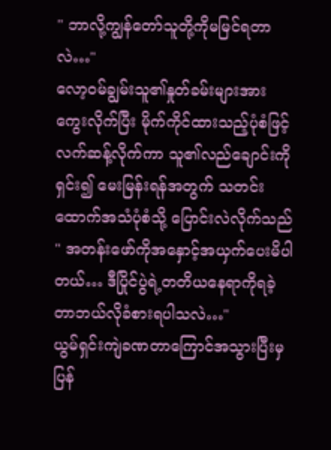" ဘာလို့ကျွန်တော်သူတို့ကိုမမြင်ရတာလဲ…"
လော့ဝမ်ချွမ်းသူ၏နှုတ်ခမ်းများအားကွေးလိုက်ပြီး မိုက်ကိုင်ထားသည့်ပုံစံဖြင့် လက်ဆန့်လိုက်ကာ သူ၏လည်ချောင်းကိုရှင်း၍ မေးမြန်းရန်အတွက် သတင်းထောက်အသံပုံစံသို့ ပြောင်းလဲလိုက်သည် " အတန်းဖော်ကိုအနှောင့်အယှက်ပေးမိပါတယ်… ဒီပြိုင်ပွဲရဲ့တတိယနေရာကိုရခဲ့တာဘယ်လိုခံစားရပါသလဲ…"
ယွမ်ရှင်းကျဲခဏတာကြောင်အသွားပြီးမှ ပြန်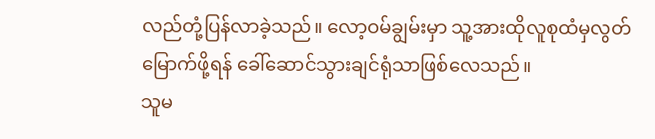လည်တုံ့ပြန်လာခဲ့သည်။ လော့ဝမ်ချွမ်းမှာ သူ့အားထိုလူစုထံမှလွတ်မြောက်ဖို့ရန် ခေါ်ဆောင်သွားချင်ရုံသာဖြစ်လေသည်။
သူမ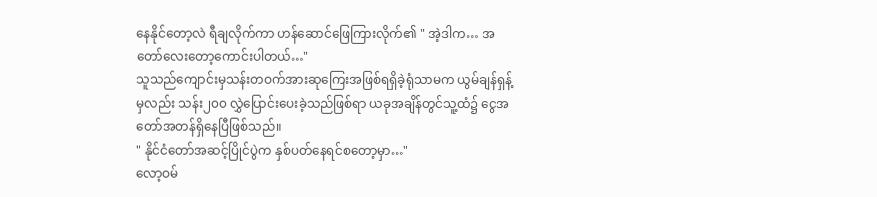နေနိုင်တော့လဲ ရီချလိုက်ကာ ဟန်ဆောင်ဖြေကြားလိုက်၏ " အဲ့ဒါက… အတော်လေးတော့ကောင်းပါတယ်…"
သူသည်ကျောင်းမှသန်းတဝက်အားဆုကြေးအဖြစ်ရရှိခဲ့ရုံသာမက ယွမ်ချန်ရှန့်မှလည်း သန်း၂၀၀ လွှဲပြောင်းပေးခဲ့သည်ဖြစ်ရာ ယခုအချိန်တွင်သူ့ထံ၌ ငွေအတော်အတန်ရှိနေပြီဖြစ်သည်။
" နိုင်ငံတော်အဆင့်ပြိုင်ပွဲက နှစ်ပတ်နေရင်စတော့မှာ…"
လော့ဝမ်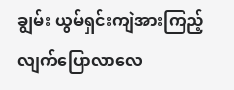ချွမ်း ယွမ်ရှင်းကျဲအားကြည့်လျက်ပြောလာလေ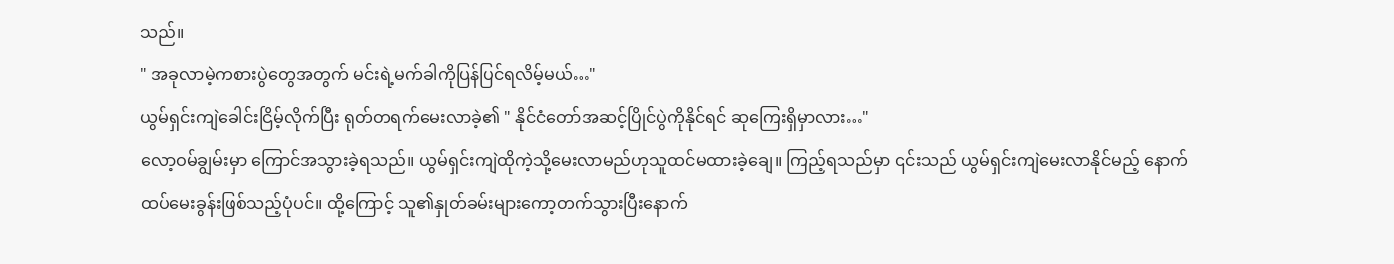သည်။
" အခုလာမဲ့ကစားပွဲတွေအတွက် မင်းရဲ့မက်ခါကိုပြန်ပြင်ရလိမ့်မယ်…"
ယွမ်ရှင်းကျဲခေါင်းငြိမ့်လိုက်ပြီး ရုတ်တရက်မေးလာခဲ့၏ " နိုင်ငံတော်အဆင့်ပြိုင်ပွဲကိုနိုင်ရင် ဆုကြေးရှိမှာလား…"
လော့ဝမ်ချွမ်းမှာ ကြောင်အသွားခဲ့ရသည်။ ယွမ်ရှင်းကျဲထိုကဲ့သို့မေးလာမည်ဟုသူထင်မထားခဲ့ချေ။ ကြည့်ရသည်မှာ ၎င်းသည် ယွမ်ရှင်းကျဲမေးလာနိုင်မည့် နောက်ထပ်မေးခွန်းဖြစ်သည့်ပုံပင်။ ထို့ကြောင့် သူ၏နှုတ်ခမ်းများကော့တက်သွားပြီးနောက်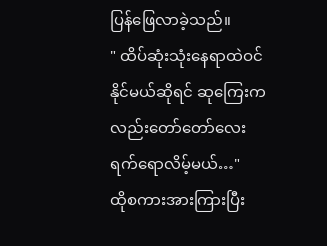ပြန်ဖြေလာခဲ့သည်။
" ထိပ်ဆုံးသုံးနေရာထဲဝင်နိုင်မယ်ဆိုရင် ဆုကြေးကလည်းတော်တော်လေးရက်ရောလိမ့်မယ်…"
ထိုစကားအားကြားပြီး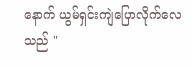နောက် ယွမ်ရှင်းကျဲပြောလိုက်လေသည် "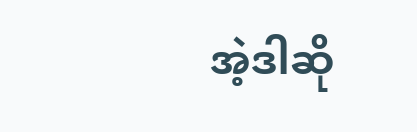အဲ့ဒါဆို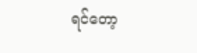ရင်တော့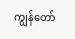ကျွန်တော်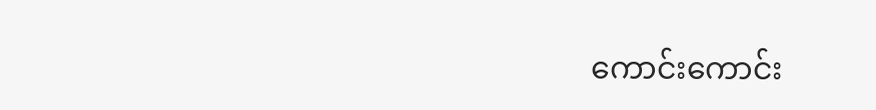ကောင်းကောင်း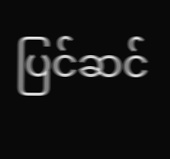ပြင်ဆင်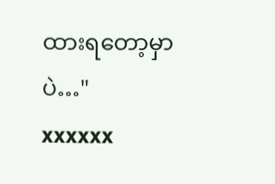ထားရတော့မှာပဲ…"
xxxxxx